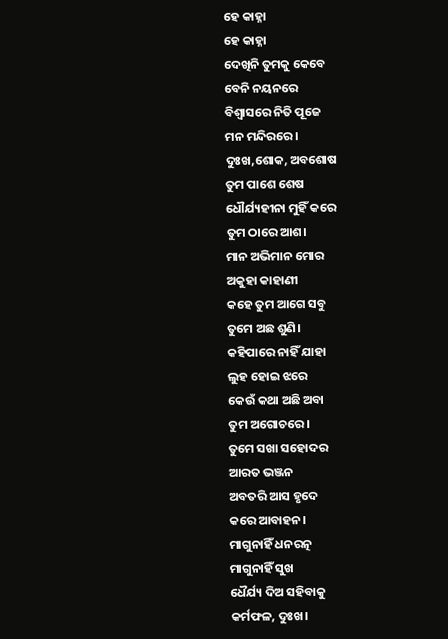ହେ କାହ୍ନା
ହେ କାହ୍ନା
ଦେଖିନି ତୁମକୁ କେବେ
ବେନି ନୟନରେ
ବିଶ୍ଵାସରେ ନିତି ପୂଜେ
ମନ ମନ୍ଦିରରେ।
ଦୁଃଖ,ଶୋକ, ଅବଶୋଷ
ତୁମ ପାଶେ ଶେଷ
ଧୌର୍ଯ୍ୟହୀନା ମୁହିଁ କରେ
ତୁମ ଠାରେ ଆଶ।
ମାନ ଅଭିମାନ ମୋର
ଅକୁହା କାହାଣୀ
କହେ ତୁମ ଆଗେ ସବୁ
ତୁମେ ଅଛ ଶୁଣି।
କହିପାରେ ନାହିଁ ଯାହା
ଲୁହ ହୋଇ ଝରେ
କେଉଁ କଥା ଅଛି ଅବା
ତୁମ ଅଗୋଚରେ।
ତୁମେ ସଖା ସହୋଦର
ଆରତ ଭଞ୍ଜନ
ଅବତରି ଆସ ହୃଦେ
କରେ ଆବାହନ।
ମାଗୁନାହିଁ ଧନରତ୍ନ
ମାଗୁନାହିଁ ସୁଖ
ଧୈର୍ଯ୍ୟ ଦିଅ ସହିବାକୁ
କର୍ମଫଳ, ଦୁଃଖ।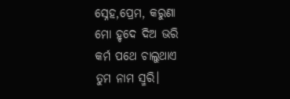ସ୍ନେହ,ପ୍ରେମ, କରୁଣା
ମୋ ହୃଦେ ଦିଅ ଭରି
କର୍ମ ପଥେ ଚାଲୁଥାଏ
ତୁମ ନାମ ସ୍ମରି।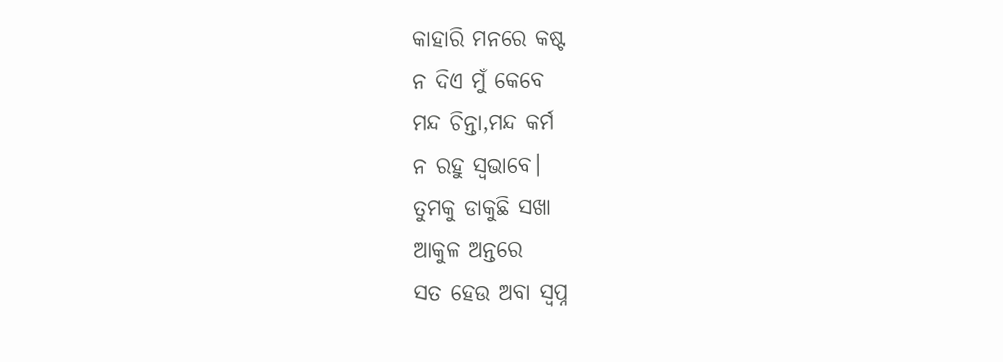କାହାରି ମନରେ କଷ୍ଟ
ନ ଦିଏ ମୁଁ କେବେ
ମନ୍ଦ ଚିନ୍ତା,ମନ୍ଦ କର୍ମ
ନ ରହୁ ସ୍ୱଭାବେ।
ତୁମକୁ ଡାକୁଛି ସଖା
ଆକୁଳ ଅନ୍ତରେ
ସତ ହେଉ ଅବା ସ୍ୱପ୍ନ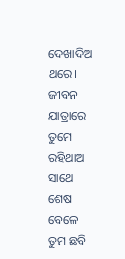ଦେଖାଦିଅ ଥରେ।
ଜୀବନ ଯାତ୍ରାରେ ତୁମେ
ରହିଥାଅ ସାଥେ
ଶେଷ ବେଳେ ତୁମ ଛବି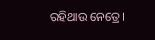ରହିଥାଉ ନେତ୍ରେ।